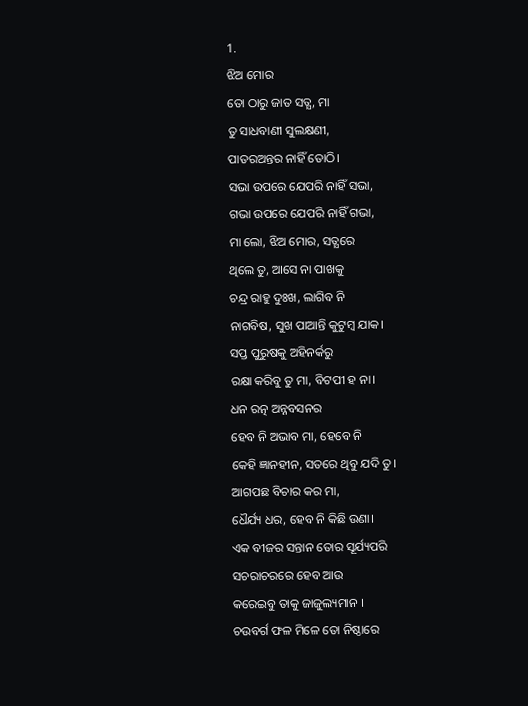1.
ଝିଅ ମୋର
ତୋ ଠାରୁ ଜାତ ସତ୍ଯ, ମା
ତୁ ସାଧବାଣୀ ସୁଲକ୍ଷଣୀ,
ପାତରଅନ୍ତର ନାହିଁ ତୋଠି।
ସଭା ଉପରେ ଯେପରି ନାହିଁ ସଭା,
ଗଭା ଉପରେ ଯେପରି ନାହିଁ ଗଭା,
ମା ଲୋ, ଝିଅ ମୋର, ସତ୍ଯରେ
ଥିଲେ ତୁ, ଆସେ ନା ପାଖକୁ
ଚନ୍ଦ୍ର ରାହୁ ଦୁଃଖ, ଲାଗିବ ନି
ନାଗବିଷ, ସୁଖ ପାଆନ୍ତି କୁଟୁମ୍ବ ଯାକ।
ସପ୍ତ ପୁରୁଷକୁ ଅହିନର୍କରୁ
ରକ୍ଷା କରିବୁ ତୁ ମା, ବିଟପୀ ହ ନା।
ଧନ ରତ୍ନ ଅନ୍ନବସନର
ହେବ ନି ଅଭାବ ମା, ହେବେ ନି
କେହି ଜ୍ଞାନହୀନ, ସତରେ ଥିବୁ ଯଦି ତୁ।
ଆଗପଛ ବିଚାର କର ମା,
ଧୈର୍ଯ୍ୟ ଧର, ହେବ ନି କିଛି ଉଣା।
ଏକ ବୀଜର ସନ୍ତାନ ତୋର ସୂର୍ଯ୍ୟପରି
ସଚରାଚରରେ ହେବ ଆଉ
କରେଇବୁ ତାକୁ ଜାଜୁଲ୍ୟମାନ ।
ଚଉବର୍ଗ ଫଳ ମିଳେ ତୋ ନିଷ୍ଠାରେ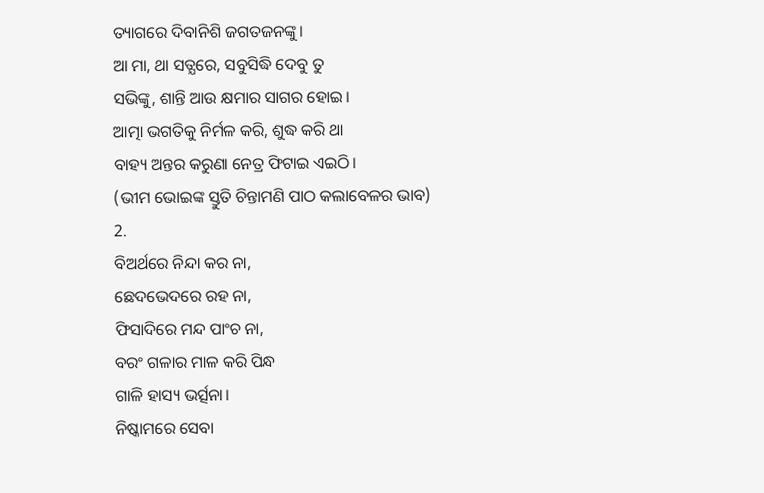ତ୍ୟାଗରେ ଦିବାନିଶି ଜଗତଜନଙ୍କୁ।
ଆ ମା, ଥା ସତ୍ଯରେ, ସବୁସିଦ୍ଧି ଦେବୁ ତୁ
ସଭିଙ୍କୁ, ଶାନ୍ତି ଆଉ କ୍ଷମାର ସାଗର ହୋଇ।
ଆତ୍ମା ଭଗତିକୁ ନିର୍ମଳ କରି, ଶୁଦ୍ଧ କରି ଥା
ବାହ୍ୟ ଅନ୍ତର କରୁଣା ନେତ୍ର ଫିଟାଇ ଏଇଠି।
(ଭୀମ ଭୋଇଙ୍କ ସ୍ତୁତି ଚିନ୍ତାମଣି ପାଠ କଲାବେଳର ଭାବ)
2.
ବିଅର୍ଥରେ ନିନ୍ଦା କର ନା,
ଛେଦଭେଦରେ ରହ ନା,
ଫିସାଦିରେ ମନ୍ଦ ପାଂଚ ନା,
ବରଂ ଗଳାର ମାଳ କରି ପିନ୍ଧ
ଗାଳି ହାସ୍ୟ ଭର୍ତ୍ସନା।
ନିଷ୍କାମରେ ସେବା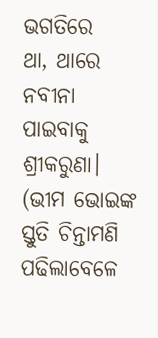ଭଗତିରେ
ଥା, ଥାରେ ନବୀନା
ପାଇବାକୁ ଶ୍ରୀକରୁଣା।
(ଭୀମ ଭୋଇଙ୍କ ସ୍ତୁତି ଚିନ୍ତାମଣି ପଢିଲାବେଳେ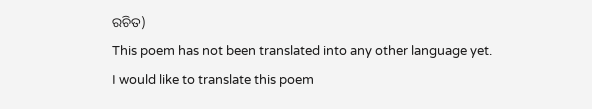ରଚିତ)
This poem has not been translated into any other language yet.
I would like to translate this poem